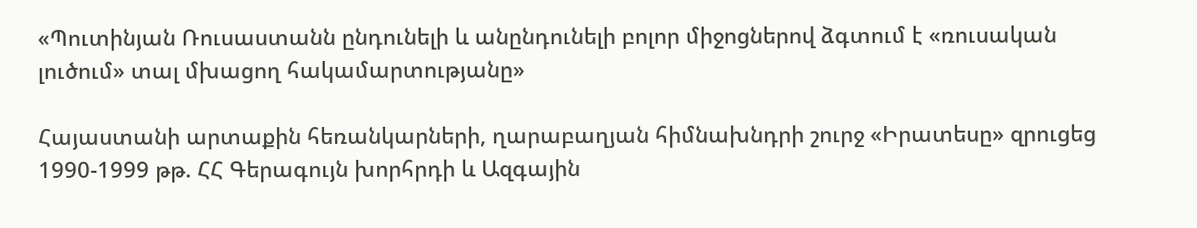«Պուտինյան Ռուսաստանն ընդունելի և անընդունելի բոլոր միջոցներով ձգտում է «ռուսական լուծում» տալ մխացող հակամարտությանը»

Հայաստանի արտաքին հեռանկարների, ղարաբաղյան հիմնախնդրի շուրջ «Իրատեսը» զրուցեց 1990-1999 թթ. ՀՀ Գերագույն խորհրդի և Ազգային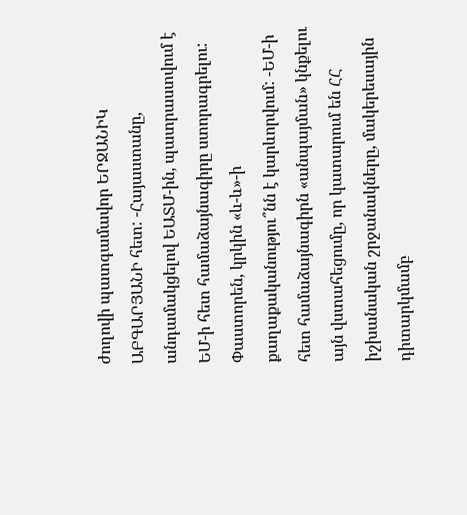ժողովի պատգամավոր ԵՐՋԱՆԻԿ ԱԲԳԱՐՅԱՆԻ հետ: -Հայաստանը, անդամակցելով ԵԱՏՄ-ին, պատրաստվում է ԵՄ-ի հետ համաձայնագիրը ստորագրելու: Փաստորեն, կրկին «և-և»-ի քաղաքականությու՞նն է կարևորվում: -ԵՄ-ի հետ համաձայնագիրն «անպայման» կնքելու այն վստահեցումը, որ կատարում են ՀՀ իշխանական շրջանակները, մակերեսային դիտարկմամբ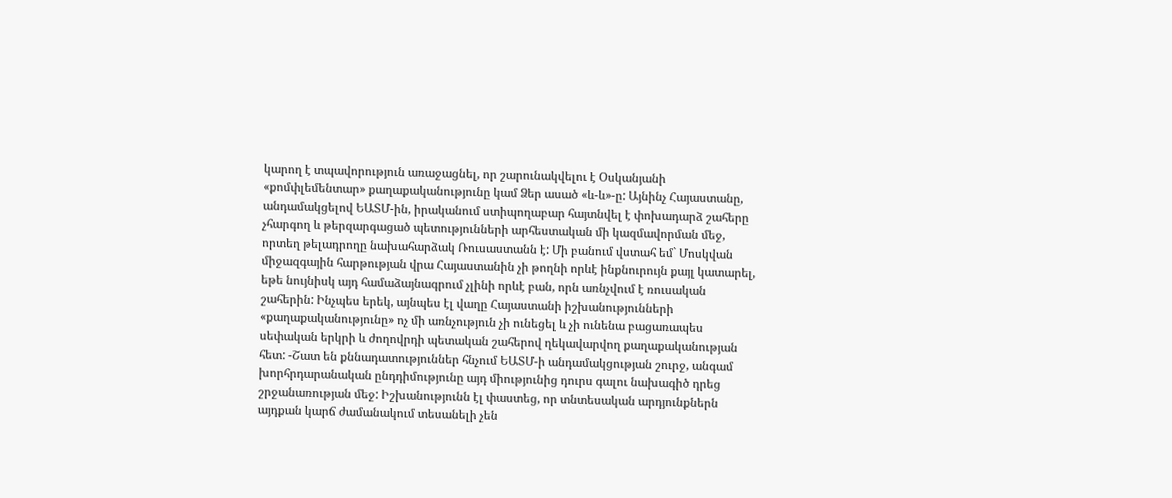կարող է տպավորություն առաջացնել, որ շարունակվելու է Օսկանյանի «քոմփլեմենտար» քաղաքականությունը կամ Ձեր ասած «և-և»-ը: Այնինչ Հայաստանը, անդամակցելով ԵԱՏՄ-ին, իրականում ստիպողաբար հայտնվել է փոխադարձ շահերը չհարգող և թերզարգացած պետությունների արհեստական մի կազմավորման մեջ, որտեղ թելադրողը նախահարձակ Ռուսաստանն է: Մի բանում վստահ եմ` Մոսկվան միջազգային հարթության վրա Հայաստանին չի թողնի որևէ ինքնուրույն քայլ կատարել, եթե նույնիսկ այդ համաձայնագրում չլինի որևէ բան, որն առնչվում է ռուսական շահերին: Ինչպես երեկ, այնպես էլ վաղը Հայաստանի իշխանությունների «քաղաքականությունը» ոչ մի առնչություն չի ունեցել և չի ունենա բացառապես սեփական երկրի և ժողովրդի պետական շահերով ղեկավարվող քաղաքականության հետ: -Շատ են քննադատություններ հնչում ԵԱՏՄ-ի անդամակցության շուրջ, անգամ խորհրդարանական ընդդիմությունը այդ միությունից դուրս գալու նախագիծ դրեց շրջանառության մեջ: Իշխանությունն էլ փաստեց, որ տնտեսական արդյունքներն այդքան կարճ ժամանակում տեսանելի չեն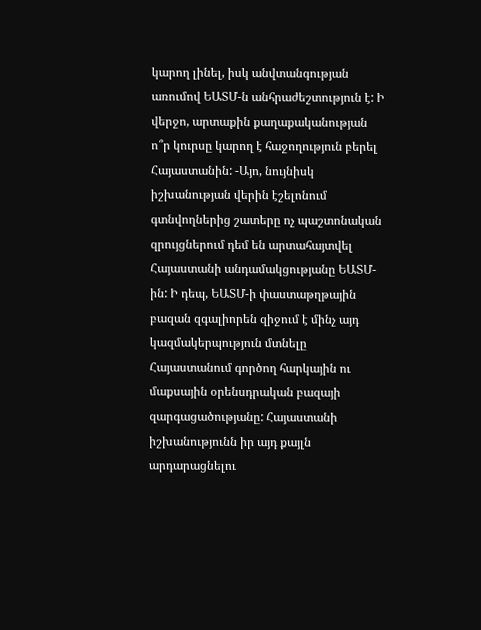կարող լինել, իսկ անվտանգության առումով ԵԱՏՄ-ն անհրաժեշտություն է: Ի վերջո, արտաքին քաղաքականության ո՞ր կուրսը կարող է հաջողություն բերել Հայաստանին: -Այո, նույնիսկ իշխանության վերին էշելոնում գտնվողներից շատերը ոչ պաշտոնական զրույցներում դեմ են արտահայտվել Հայաստանի անդամակցությանը ԵԱՏՄ-ին: Ի դեպ, ԵԱՏՄ-ի փաստաթղթային բազան զգալիորեն զիջում է մինչ այդ կազմակերպություն մտնելը Հայաստանում գործող հարկային ու մաքսային օրենսդրական բազայի զարգացածությանը: Հայաստանի իշխանությունն իր այդ քայլն արդարացնելու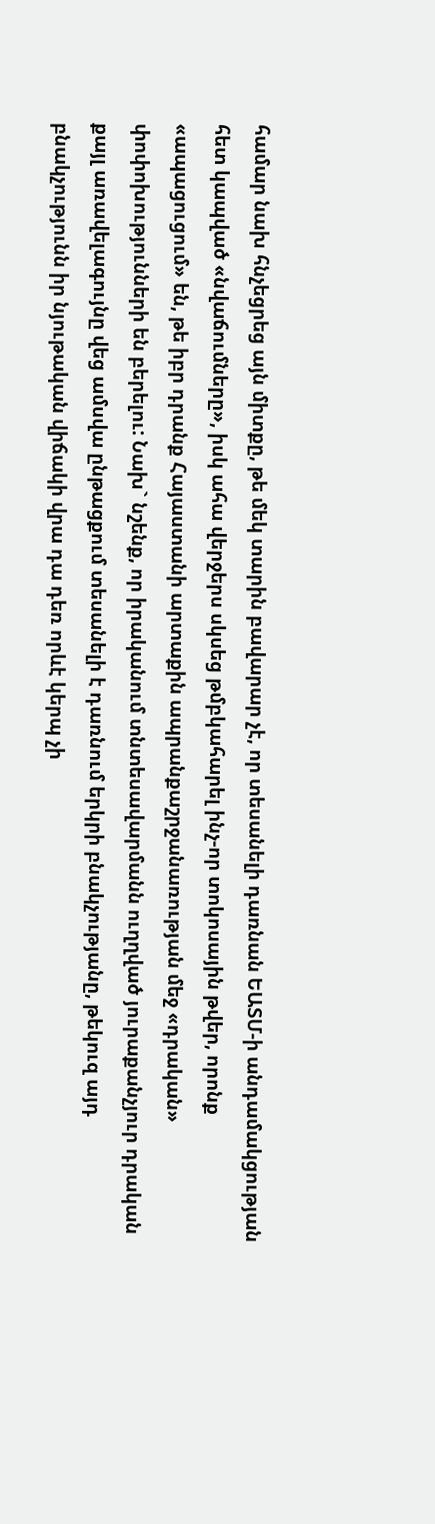համար նախ հնչեցրեց այն միտքը, թե մեկ տարին բավարար չէ, որ տեսանելի դառնան ԵԱՏՄ-ի անդամակցության հետ կապված «նվաճումները», իսկ ահա վերջերս սկսեց թմբկահարել ինչ-որ տոկոսային թվեր, որոնք «ապացուցում» են, թե իբր դրանք Հայաստանի արտաքին ապրանքաշրջանառության մեջ «դրական» փոփոխությունների են բերելու: Նախ` նշենք, որ իրականում տնտեսավարմանն ուղղված յուրաքանչյուր դրական քայլ առավելագույնը վեց ամսվա ընթացքում տեսանելի է դառնում երկրի բնակչությանը, թեկուզ այդ բնակչությունն իր նյութական վիճակի վրա դա դեռ որևէ կերպ չի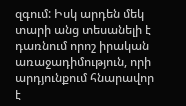զգում: Իսկ արդեն մեկ տարի անց տեսանելի է դառնում որոշ իրական առաջադիմություն, որի արդյունքում հնարավոր է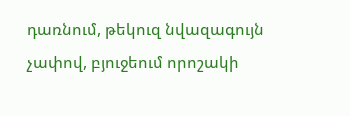դառնում, թեկուզ նվազագույն չափով, բյուջեում որոշակի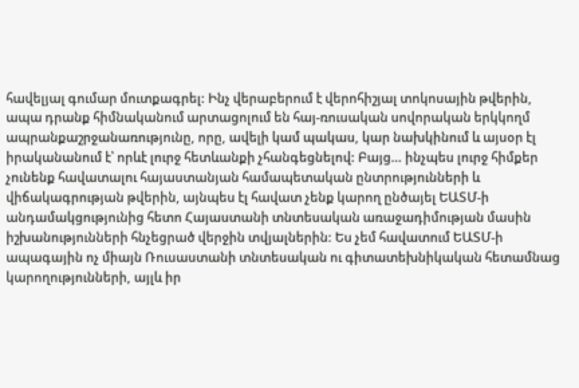հավելյալ գումար մուտքագրել: Ինչ վերաբերում է վերոհիշյալ տոկոսային թվերին, ապա դրանք հիմնականում արտացոլում են հայ-ռուսական սովորական երկկողմ ապրանքաշրջանառությունը, որը, ավելի կամ պակաս, կար նախկինում և այսօր էլ իրականանում է՝ որևէ լուրջ հետևանքի չհանգեցնելով: Բայց… ինչպես լուրջ հիմքեր չունենք հավատալու հայաստանյան համապետական ընտրությունների և վիճակագրության թվերին, այնպես էլ հավատ չենք կարող ընծայել ԵԱՏՄ-ի անդամակցությունից հետո Հայաստանի տնտեսական առաջադիմության մասին իշխանությունների հնչեցրած վերջին տվյալներին: Ես չեմ հավատում ԵԱՏՄ-ի ապագային ոչ միայն Ռուսաստանի տնտեսական ու գիտատեխնիկական հետամնաց կարողությունների, այլև իր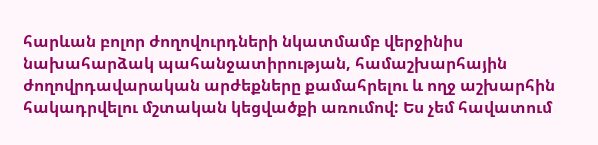հարևան բոլոր ժողովուրդների նկատմամբ վերջինիս նախահարձակ պահանջատիրության, համաշխարհային ժողովրդավարական արժեքները քամահրելու և ողջ աշխարհին հակադրվելու մշտական կեցվածքի առումով: Ես չեմ հավատում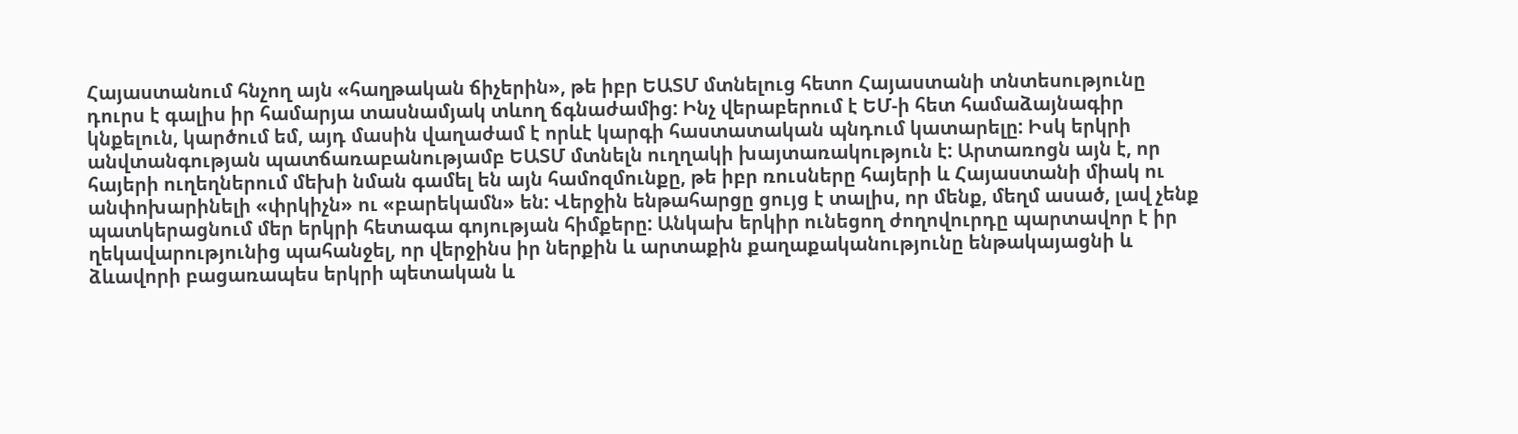Հայաստանում հնչող այն «հաղթական ճիչերին», թե իբր ԵԱՏՄ մտնելուց հետո Հայաստանի տնտեսությունը դուրս է գալիս իր համարյա տասնամյակ տևող ճգնաժամից: Ինչ վերաբերում է ԵՄ-ի հետ համաձայնագիր կնքելուն, կարծում եմ, այդ մասին վաղաժամ է որևէ կարգի հաստատական պնդում կատարելը: Իսկ երկրի անվտանգության պատճառաբանությամբ ԵԱՏՄ մտնելն ուղղակի խայտառակություն է: Արտառոցն այն է, որ հայերի ուղեղներում մեխի նման գամել են այն համոզմունքը, թե իբր ռուսները հայերի և Հայաստանի միակ ու անփոխարինելի «փրկիչն» ու «բարեկամն» են: Վերջին ենթահարցը ցույց է տալիս, որ մենք, մեղմ ասած, լավ չենք պատկերացնում մեր երկրի հետագա գոյության հիմքերը: Անկախ երկիր ունեցող ժողովուրդը պարտավոր է իր ղեկավարությունից պահանջել, որ վերջինս իր ներքին և արտաքին քաղաքականությունը ենթակայացնի և ձևավորի բացառապես երկրի պետական և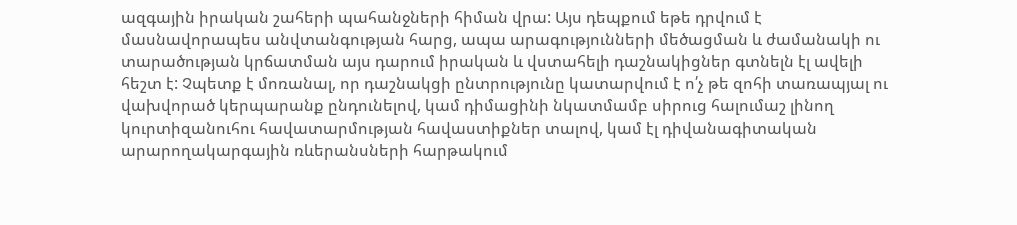ազգային իրական շահերի պահանջների հիման վրա: Այս դեպքում եթե դրվում է մասնավորապես անվտանգության հարց, ապա արագությունների մեծացման և ժամանակի ու տարածության կրճատման այս դարում իրական և վստահելի դաշնակիցներ գտնելն էլ ավելի հեշտ է: Չպետք է մոռանալ, որ դաշնակցի ընտրությունը կատարվում է ո՛չ թե զոհի տառապյալ ու վախվորած կերպարանք ընդունելով, կամ դիմացինի նկատմամբ սիրուց հալումաշ լինող կուրտիզանուհու հավատարմության հավաստիքներ տալով, կամ էլ դիվանագիտական արարողակարգային ռևերանսների հարթակում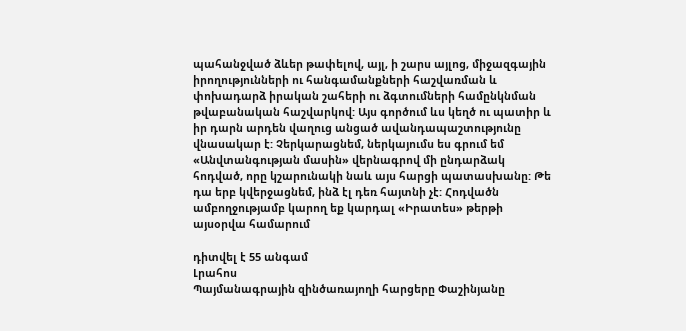պահանջված ձևեր թափելով, այլ, ի շարս այլոց, միջազգային իրողությունների ու հանգամանքների հաշվառման և փոխադարձ իրական շահերի ու ձգտումների համընկնման թվաբանական հաշվարկով: Այս գործում ևս կեղծ ու պատիր և իր դարն արդեն վաղուց անցած ավանդապաշտությունը վնասակար է: Չերկարացնեմ, ներկայումս ես գրում եմ «Անվտանգության մասին» վերնագրով մի ընդարձակ հոդված, որը կշարունակի նաև այս հարցի պատասխանը: Թե դա երբ կվերջացնեմ, ինձ էլ դեռ հայտնի չէ: Հոդվածն ամբողջությամբ կարող եք կարդալ «Իրատես» թերթի այսօրվա համարում

դիտվել է 55 անգամ
Լրահոս
Պայմանագրային զինծառայողի հարցերը Փաշինյանը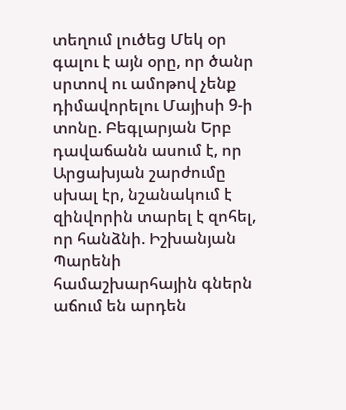տեղում լուծեց Մեկ օր գալու է այն օրը, որ ծանր սրտով ու ամոթով չենք դիմավորելու Մայիսի 9-ի տոնը. Բեգլարյան Երբ դավաճանն ասում է, որ Արցախյան շարժումը սխալ էր, նշանակում է զինվորին տարել է զոհել, որ հանձնի. Իշխանյան Պարենի համաշխարհային գներն աճում են արդեն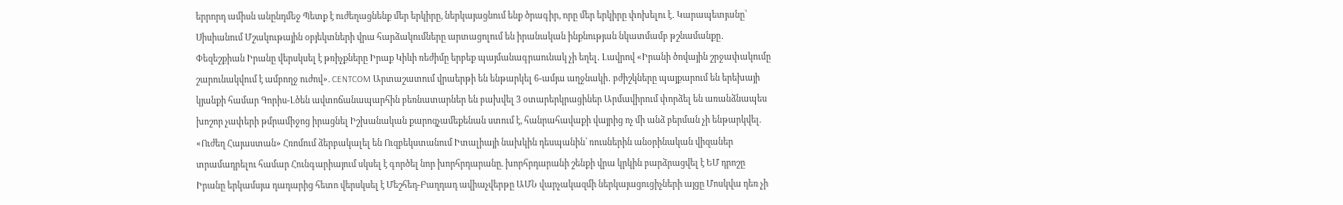երրորդ ամիսն անընդմեջ Պետք է ուժեղացնենք մեր երկիրը, ներկայացնում ենք ծրագիր, որը մեր երկիրը փոխելու է․ Կարապետյանը՝ Սիսիանում Մշակութային օբյեկտների վրա հարձակումները արտացոլում են իրանական ինքնության նկատմամբ թշնամանքը․ Փեզեշքիան Իրանը վերսկսել է թռիչքները Իրաք Կիևի ռեժիմը երբեք պայմանագրաունակ չի եղել․ Լավրով «Իրանի ծովային շրջափակումը շարունակվում է ամբողջ ուժով». CENTCOM Արտաշատում վրաերթի են ենթարկել 6-ամյա աղջնակի․ բժիշկները պայքարում են երեխայի կյանքի համար Գորիս-Լծեն ավտոճանապարհին բեռնատարներ են բախվել 3 օտարերկրացիներ Արմավիրում փորձել են առանձնապես խոշոր չափերի թմրամիջոց իրացնել Իշխանական քարոզչամեքենան ստում է, հանրահավաքի վայրից ոչ մի անձ բերման չի ենթարկվել. «Ուժեղ Հայաստան» Հռոմում ձերբակալել են Ուզբեկստանում Իտալիայի նախկին դեսպանին՝ ռուսներին անօրինական վիզաներ տրամադրելու համար Հունգարիայում սկսել է գործել նոր խորհրդարանը. խորհրդարանի շենքի վրա կրկին բարձրացվել է ԵՄ դրոշը Իրանը երկամսյա դադարից հետո վերսկսել է Մեշհեդ-Բաղդադ ավիաչվերթը ԱՄՆ վարչակազմի ներկայացուցիչների այցը Մոսկվա դեռ չի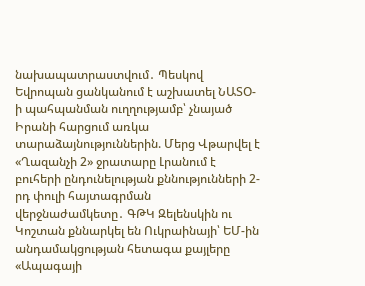նախապատրաստվում․ Պեսկով Եվրոպան ցանկանում է աշխատել ՆԱՏՕ-ի պահպանման ուղղությամբ՝ չնայած Իրանի հարցում առկա տարաձայնություններին. Մերց Վթարվել է «Ղազանչի 2» ջրատարը Լրանում է բուհերի ընդունելության քննությունների 2-րդ փուլի հայտագրման վերջնաժամկետը․ ԳԹԿ Զելենսկին ու Կոշտան քննարկել են Ուկրաինայի՝ ԵՄ-ին անդամակցության հետագա քայլերը «Ապագայի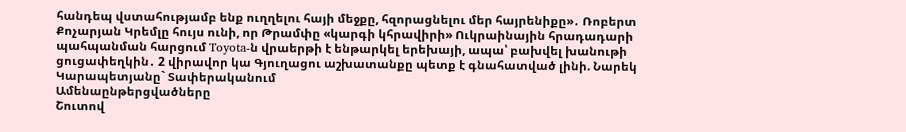հանդեպ վստահությամբ ենք ուղղելու հայի մեջքը, հզորացնելու մեր հայրենիքը»․ Ռոբերտ Քոչարյան Կրեմլը հույս ունի, որ Թրամփը «կարգի կհրավիրի» Ուկրաինային հրադադարի պահպանման հարցում Toyota-ն վրաերթի է ենթարկել երեխայի, ապա՝ բախվել խանութի ցուցափեղկին․ 2 վիրավոր կա Գյուղացու աշխատանքը պետք է գնահատված լինի. Նարեկ Կարապետյանը` Տափերականում
Ամենաընթերցվածները
Շուտով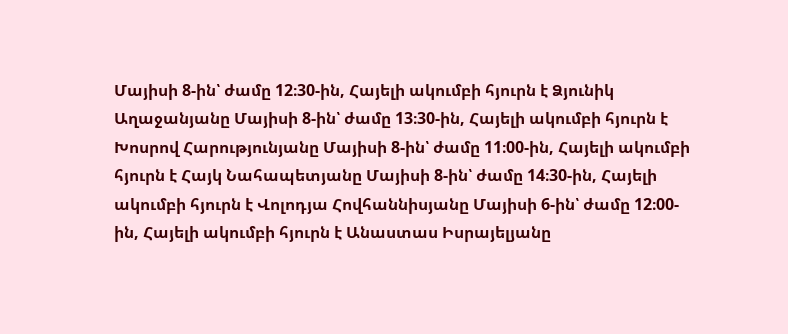Մայիսի 8-ին՝ ժամը 12։30-ին, Հայելի ակումբի հյուրն է Ձյունիկ Աղաջանյանը Մայիսի 8-ին՝ ժամը 13։30-ին, Հայելի ակումբի հյուրն է Խոսրով Հարությունյանը Մայիսի 8-ին՝ ժամը 11։00-ին, Հայելի ակումբի հյուրն է Հայկ Նահապետյանը Մայիսի 8-ին՝ ժամը 14։30-ին, Հայելի ակումբի հյուրն է Վոլոդյա Հովհաննիսյանը Մայիսի 6-ին՝ ժամը 12։00-ին, Հայելի ակումբի հյուրն է Անաստաս Իսրայելյանը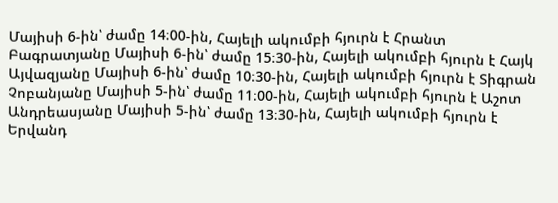Մայիսի 6-ին՝ ժամը 14։00-ին, Հայելի ակումբի հյուրն է Հրանտ Բագրատյանը Մայիսի 6-ին՝ ժամը 15։30-ին, Հայելի ակումբի հյուրն է Հայկ Այվազյանը Մայիսի 6-ին՝ ժամը 10։30-ին, Հայելի ակումբի հյուրն է Տիգրան Չոբանյանը Մայիսի 5-ին՝ ժամը 11։00-ին, Հայելի ակումբի հյուրն է Աշոտ Անդրեասյանը Մայիսի 5-ին՝ ժամը 13։30-ին, Հայելի ակումբի հյուրն է Երվանդ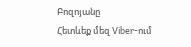Բոզոյանը
Հետևեք մեզ Viber-ում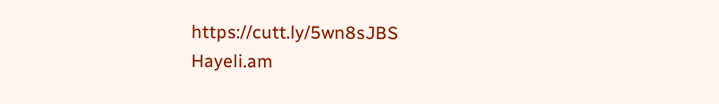https://cutt.ly/5wn8sJBS
Hayeli.am